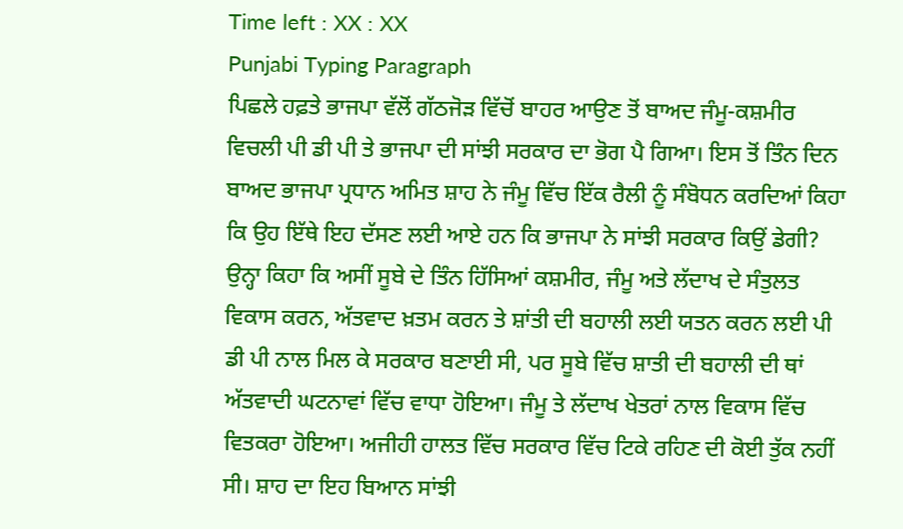Time left : XX : XX
Punjabi Typing Paragraph
ਪਿਛਲੇ ਹਫ਼ਤੇ ਭਾਜਪਾ ਵੱਲੋਂ ਗੱਠਜੋੜ ਵਿੱਚੋਂ ਬਾਹਰ ਆਉਣ ਤੋਂ ਬਾਅਦ ਜੰਮੂ-ਕਸ਼ਮੀਰ ਵਿਚਲੀ ਪੀ ਡੀ ਪੀ ਤੇ ਭਾਜਪਾ ਦੀ ਸਾਂਝੀ ਸਰਕਾਰ ਦਾ ਭੋਗ ਪੈ ਗਿਆ। ਇਸ ਤੋਂ ਤਿੰਨ ਦਿਨ ਬਾਅਦ ਭਾਜਪਾ ਪ੍ਰਧਾਨ ਅਮਿਤ ਸ਼ਾਹ ਨੇ ਜੰਮੂ ਵਿੱਚ ਇੱਕ ਰੈਲੀ ਨੂੰ ਸੰਬੋਧਨ ਕਰਦਿਆਂ ਕਿਹਾ ਕਿ ਉਹ ਇੱਥੇ ਇਹ ਦੱਸਣ ਲਈ ਆਏ ਹਨ ਕਿ ਭਾਜਪਾ ਨੇ ਸਾਂਝੀ ਸਰਕਾਰ ਕਿਉਂ ਡੇਗੀ? ਉਨ੍ਹਾ ਕਿਹਾ ਕਿ ਅਸੀਂ ਸੂਬੇ ਦੇ ਤਿੰਨ ਹਿੱਸਿਆਂ ਕਸ਼ਮੀਰ, ਜੰਮੂ ਅਤੇ ਲੱਦਾਖ ਦੇ ਸੰਤੁਲਤ ਵਿਕਾਸ ਕਰਨ, ਅੱਤਵਾਦ ਖ਼ਤਮ ਕਰਨ ਤੇ ਸ਼ਾਂਤੀ ਦੀ ਬਹਾਲੀ ਲਈ ਯਤਨ ਕਰਨ ਲਈ ਪੀ ਡੀ ਪੀ ਨਾਲ ਮਿਲ ਕੇ ਸਰਕਾਰ ਬਣਾਈ ਸੀ, ਪਰ ਸੂਬੇ ਵਿੱਚ ਸ਼ਾਤੀ ਦੀ ਬਹਾਲੀ ਦੀ ਥਾਂ ਅੱਤਵਾਦੀ ਘਟਨਾਵਾਂ ਵਿੱਚ ਵਾਧਾ ਹੋਇਆ। ਜੰਮੂ ਤੇ ਲੱਦਾਖ ਖੇਤਰਾਂ ਨਾਲ ਵਿਕਾਸ ਵਿੱਚ ਵਿਤਕਰਾ ਹੋਇਆ। ਅਜੀਹੀ ਹਾਲਤ ਵਿੱਚ ਸਰਕਾਰ ਵਿੱਚ ਟਿਕੇ ਰਹਿਣ ਦੀ ਕੋਈ ਤੁੱਕ ਨਹੀਂ ਸੀ। ਸ਼ਾਹ ਦਾ ਇਹ ਬਿਆਨ ਸਾਂਝੀ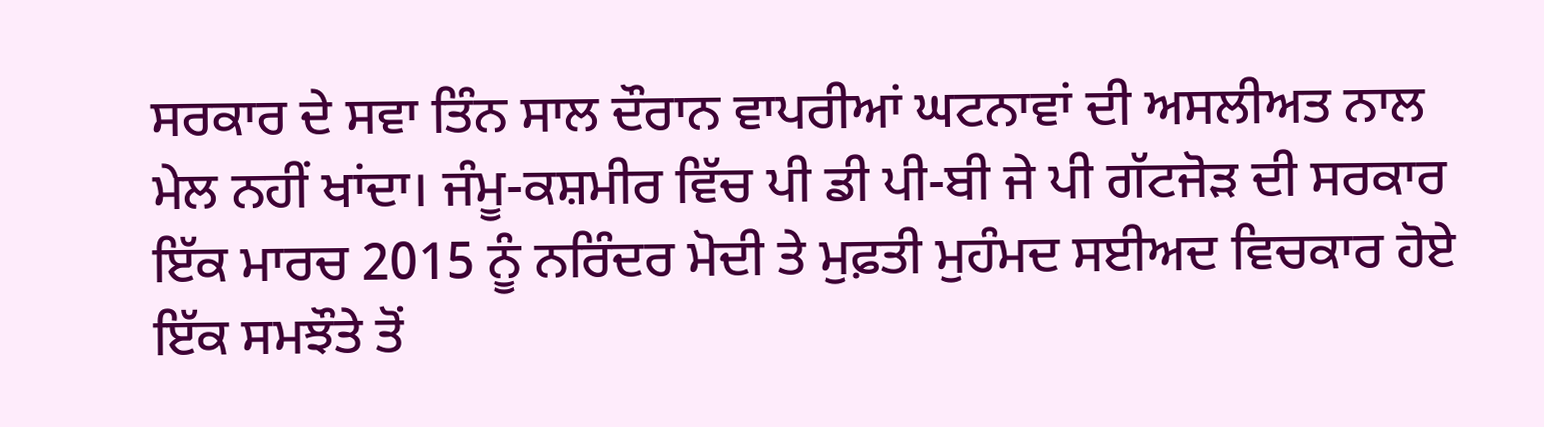ਸਰਕਾਰ ਦੇ ਸਵਾ ਤਿੰਨ ਸਾਲ ਦੌਰਾਨ ਵਾਪਰੀਆਂ ਘਟਨਾਵਾਂ ਦੀ ਅਸਲੀਅਤ ਨਾਲ ਮੇਲ ਨਹੀਂ ਖਾਂਦਾ। ਜੰਮੂ-ਕਸ਼ਮੀਰ ਵਿੱਚ ਪੀ ਡੀ ਪੀ-ਬੀ ਜੇ ਪੀ ਗੱਟਜੋੜ ਦੀ ਸਰਕਾਰ ਇੱਕ ਮਾਰਚ 2015 ਨੂੰ ਨਰਿੰਦਰ ਮੋਦੀ ਤੇ ਮੁਫ਼ਤੀ ਮੁਹੰਮਦ ਸਈਅਦ ਵਿਚਕਾਰ ਹੋਏ ਇੱਕ ਸਮਝੌਤੇ ਤੋਂ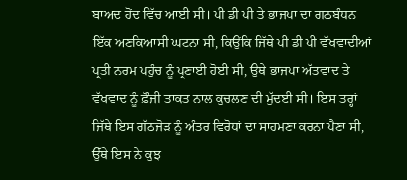ਬਾਅਦ ਹੋਂਦ ਵਿੱਚ ਆਈ ਸੀ। ਪੀ ਡੀ ਪੀ ਤੇ ਭਾਜਪਾ ਦਾ ਗਠਬੰਧਨ ਇੱਕ ਅਣਕਿਆਸੀ ਘਟਨਾ ਸੀ, ਕਿਉਂਕਿ ਜਿੱਥੇ ਪੀ ਡੀ ਪੀ ਵੱਖਵਾਦੀਆਂ ਪ੍ਰਤੀ ਨਰਮ ਪਹੁੰਚ ਨੂੰ ਪ੍ਰਣਾਈ ਹੋਈ ਸੀ, ਉਥੇ ਭਾਜਪਾ ਅੱਤਵਾਦ ਤੇ ਵੱਖਵਾਦ ਨੂੰ ਫ਼ੌਜੀ ਤਾਕਤ ਨਾਲ ਕੁਚਲਣ ਦੀ ਮੁੱਦਈ ਸੀ। ਇਸ ਤਰ੍ਹਾਂ ਜਿੱਥੇ ਇਸ ਗੱਠਜੋੜ ਨੂੰ ਅੰਤਰ ਵਿਰੋਧਾਂ ਦਾ ਸਾਹਮਣਾ ਕਰਨਾ ਪੈਣਾ ਸੀ, ਉੱਥੇ ਇਸ ਨੇ ਕੁਝ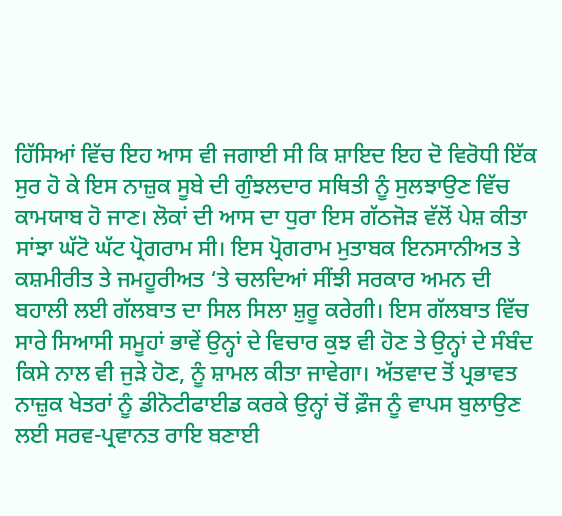ਹਿੱਸਿਆਂ ਵਿੱਚ ਇਹ ਆਸ ਵੀ ਜਗਾਈ ਸੀ ਕਿ ਸ਼ਾਇਦ ਇਹ ਦੋ ਵਿਰੋਧੀ ਇੱਕ ਸੁਰ ਹੋ ਕੇ ਇਸ ਨਾਜ਼ੁਕ ਸੂਬੇ ਦੀ ਗੁੰਝਲਦਾਰ ਸਥਿਤੀ ਨੂੰ ਸੁਲਝਾਉਣ ਵਿੱਚ ਕਾਮਯਾਬ ਹੋ ਜਾਣ। ਲੋਕਾਂ ਦੀ ਆਸ ਦਾ ਧੁਰਾ ਇਸ ਗੱਠਜੋੜ ਵੱਲੋਂ ਪੇਸ਼ ਕੀਤਾ ਸਾਂਝਾ ਘੱਟੋ ਘੱਟ ਪ੍ਰੋਗਰਾਮ ਸੀ। ਇਸ ਪ੍ਰੋਗਰਾਮ ਮੁਤਾਬਕ ਇਨਸਾਨੀਅਤ ਤੇ ਕਸ਼ਮੀਰੀਤ ਤੇ ਜਮਹੂਰੀਅਤ ‘ਤੇ ਚਲਦਿਆਂ ਸੀਂਝੀ ਸਰਕਾਰ ਅਮਨ ਦੀ ਬਹਾਲੀ ਲਈ ਗੱਲਬਾਤ ਦਾ ਸਿਲ ਸਿਲਾ ਸ਼ੁਰੂ ਕਰੇਗੀ। ਇਸ ਗੱਲਬਾਤ ਵਿੱਚ ਸਾਰੇ ਸਿਆਸੀ ਸਮੂਹਾਂ ਭਾਵੇਂ ਉਨ੍ਹਾਂ ਦੇ ਵਿਚਾਰ ਕੁਝ ਵੀ ਹੋਣ ਤੇ ਉਨ੍ਹਾਂ ਦੇ ਸੰਬੰਦ ਕਿਸੇ ਨਾਲ ਵੀ ਜੁੜੇ ਹੋਣ, ਨੂੰ ਸ਼ਾਮਲ ਕੀਤਾ ਜਾਵੇਗਾ। ਅੱਤਵਾਦ ਤੋਂ ਪ੍ਰਭਾਵਤ ਨਾਜ਼ੁਕ ਖੇਤਰਾਂ ਨੂੰ ਡੀਨੋਟੀਫਾਈਡ ਕਰਕੇ ਉਨ੍ਹਾਂ ਚੋਂ ਫ਼ੌਜ ਨੂੰ ਵਾਪਸ ਬੁਲਾਉਣ ਲਈ ਸਰਵ-ਪ੍ਰਵਾਨਤ ਰਾਇ ਬਣਾਈ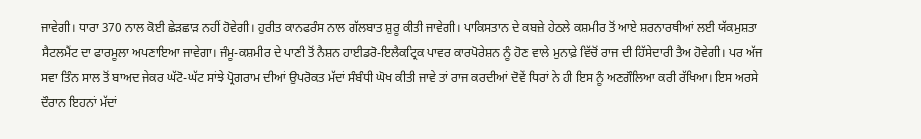ਜਾਵੇਗੀ। ਧਾਰਾ 370 ਨਾਲ ਕੋਈ ਛੇੜਛਾੜ ਨਹੀਂ ਹੋਵੇਗੀ। ਹੁਰੀਤ ਕਾਨਫਰੰਸ ਨਾਲ ਗੱਲਬਾਤ ਸ਼ੁਰੂ ਕੀਤੀ ਜਾਵੇਗੀ। ਪਾਕਿਸਤਾਨ ਦੇ ਕਬਜ਼ੇ ਹੇਠਲੇ ਕਸ਼ਮੀਰ ਤੋਂ ਆਏ ਸ਼ਰਨਾਰਥੀਆਂ ਲਈ ਯੱਕਮੁਸ਼ਤਾ ਸੈਟਲਮੈਂਟ ਦਾ ਫਾਰਮੂਲਾ ਅਪਣਾਇਆ ਜਾਵੇਗਾ। ਜੰਮੂ-ਕਸ਼ਮੀਰ ਦੇ ਪਾਣੀ ਤੋਂ ਨੈਸ਼ਨ ਹਾਈਡਰੋ-ਇਲੈਕਟ੍ਰਿਕ ਪਾਵਰ ਕਾਰਪੋਰੇਸ਼ਨ ਨੂੰ ਹੋਣ ਵਾਲੇ ਮੁਨਾਫ਼ੇ ਵਿੱਚੋਂ ਰਾਜ ਦੀ ਹਿੱਸੇਦਾਰੀ ਤੈਅ ਹੋਵੇਗੀ। ਪਰ ਅੱਜ ਸਵਾ ਤਿੰਨ ਸਾਲ ਤੋਂ ਬਾਅਦ ਜੇਕਰ ਘੱਟੋ-ਘੱਟ ਸਾਂਝੇ ਪ੍ਰੋਗਰਾਮ ਦੀਆਂ ਉਪਰੋਕਤ ਮੱਦਾਂ ਸੰਬੰਧੀ ਘੋਖ ਕੀਤੀ ਜਾਵੇ ਤਾਂ ਰਾਜ ਕਰਦੀਆਂ ਦੋਵੇਂ ਧਿਰਾਂ ਨੇ ਹੀ ਇਸ ਨੂੰ ਅਣਗੌਲਿਆ ਕਰੀ ਰੱਖਿਆ। ਇਸ ਅਰਸੇ ਦੌਰਾਨ ਇਹਨਾਂ ਮੱਦਾਂ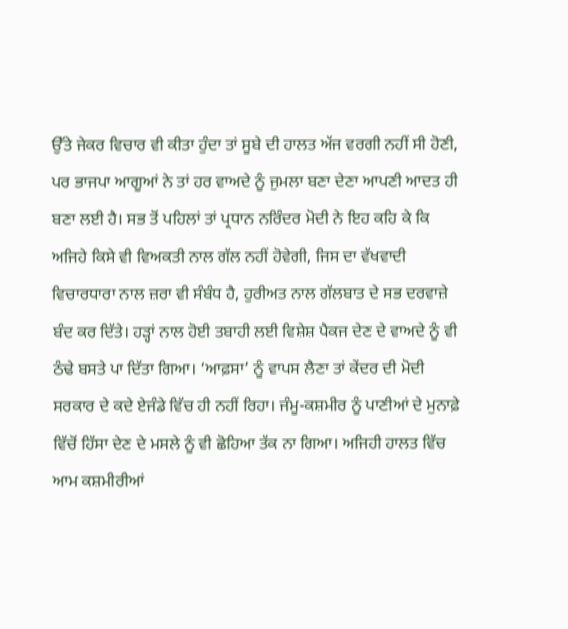ਉੱਤੇ ਜੇਕਰ ਵਿਚਾਰ ਵੀ ਕੀਤਾ ਹੁੰਦਾ ਤਾਂ ਸੂਬੇ ਦੀ ਹਾਲਤ ਅੱਜ ਵਰਗੀ ਨਹੀਂ ਸੀ ਹੋਣੀ, ਪਰ ਭਾਜਪਾ ਆਗੂਆਂ ਨੇ ਤਾਂ ਹਰ ਵਾਅਦੇ ਨੂੰ ਜੁਮਲਾ ਬਣਾ ਦੇਣਾ ਆਪਣੀ ਆਦਤ ਹੀ ਬਣਾ ਲਈ ਹੈ। ਸਭ ਤੋਂ ਪਹਿਲਾਂ ਤਾਂ ਪ੍ਰਧਾਨ ਨਰਿੰਦਰ ਮੋਦੀ ਨੇ ਇਹ ਕਹਿ ਕੇ ਕਿ ਅਜਿਹੇ ਕਿਸੇ ਵੀ ਵਿਅਕਤੀ ਨਾਲ ਗੱਲ ਨਹੀਂ ਹੋਵੇਗੀ, ਜਿਸ ਦਾ ਵੱਖਵਾਦੀ ਵਿਚਾਰਧਾਰਾ ਨਾਲ ਜ਼ਰਾ ਵੀ ਸੰਬੰਧ ਹੈ, ਹੁਰੀਅਤ ਨਾਲ ਗੱਲਬਾਤ ਦੇ ਸਭ ਦਰਵਾਜ਼ੇ ਬੰਦ ਕਰ ਦਿੱਤੇ। ਹੜ੍ਹਾਂ ਨਾਲ ਹੋਈ ਤਬਾਹੀ ਲਈ ਵਿਸ਼ੇਸ਼ ਪੈਕਜ ਦੇਣ ਦੇ ਵਾਅਦੇ ਨੂੰ ਵੀ ਠੰਢੇ ਬਸਤੇ ਪਾ ਦਿੱਤਾ ਗਿਆ। ‘ਆਫ਼ਸਾ’ ਨੂੰ ਵਾਪਸ ਲੈਣਾ ਤਾਂ ਕੇਂਦਰ ਦੀ ਮੋਦੀ ਸਰਕਾਰ ਦੇ ਕਦੇ ਏਜੰਡੇ ਵਿੱਚ ਹੀ ਨਹੀਂ ਰਿਹਾ। ਜੰਮੂ-ਕਸ਼ਮੀਰ ਨੂੰ ਪਾਣੀਆਂ ਦੇ ਮੁਨਾਫ਼ੇ ਵਿੱਚੋਂ ਹਿੱਸਾ ਦੇਣ ਦੇ ਮਸਲੇ ਨੂੰ ਵੀ ਛੋਹਿਆ ਤੱਕ ਨਾ ਗਿਆ। ਅਜਿਹੀ ਹਾਲਤ ਵਿੱਚ ਆਮ ਕਸ਼ਮੀਰੀਆਂ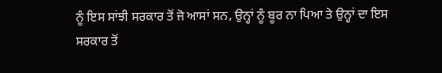ਨੂੰ ਇਸ ਸਾਂਝੀ ਸਰਕਾਰ ਤੋਂ ਜੋ ਆਸਾਂ ਸਨ, ਉਨ੍ਹਾਂ ਨੂੰ ਬੂਰ ਨਾ ਪਿਆ ਤੇ ਉਨ੍ਹਾਂ ਦਾ ਇਸ ਸਰਕਾਰ ਤੋਂ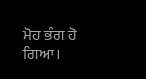ਮੋਹ ਭੰਗ ਹੋ ਗਿਆ।